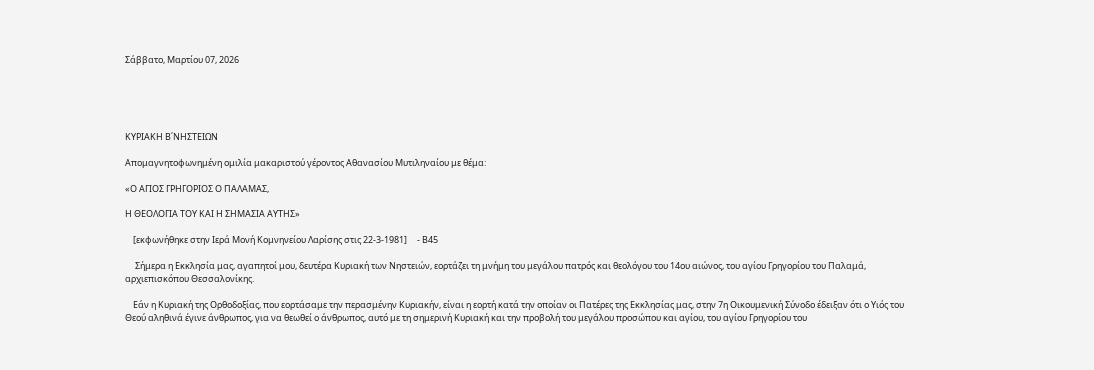Σάββατο, Μαρτίου 07, 2026





ΚΥΡΙΑΚΗ Β΄ΝΗΣΤΕΙΩΝ

Απομαγνητοφωνημένη ομιλία μακαριστού γέροντος Αθανασίου Μυτιληναίου με θέμα:

«Ο ΑΓΙΟΣ ΓΡΗΓΟΡΙΟΣ Ο ΠΑΛΑΜΑΣ,

Η ΘΕΟΛΟΓΙΑ ΤΟΥ ΚΑΙ Η ΣΗΜΑΣΙΑ ΑΥΤΗΣ»

    [εκφωνήθηκε στην Ιερά Μονή Κομνηνείου Λαρίσης στις 22-3-1981]     - Β45

     Σήμερα η Εκκλησία μας, αγαπητοί μου, δευτέρα Κυριακή των Νηστειών, εορτάζει τη μνήμη του μεγάλου πατρός και θεολόγου του 14ου αιώνος, του αγίου Γρηγορίου του Παλαμά, αρχιεπισκόπου Θεσσαλονίκης.

    Εάν η Κυριακή της Ορθοδοξίας, που εορτάσαμε την περασμένην Κυριακήν, είναι η εορτή κατά την οποίαν οι Πατέρες της Εκκλησίας μας, στην 7η Οικουμενική Σύνοδο έδειξαν ότι ο Υιός του Θεού αληθινά έγινε άνθρωπος, για να θεωθεί ο άνθρωπος, αυτό με τη σημερινή Κυριακή και την προβολή του μεγάλου προσώπου και αγίου, του αγίου Γρηγορίου του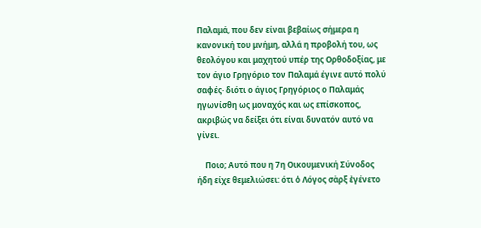Παλαμά, που δεν είναι βεβαίως σήμερα η κανονική του μνήμη, αλλά η προβολή του, ως θεολόγου και μαχητού υπέρ της Ορθοδοξίας, με τον άγιο Γρηγόριο τον Παλαμά έγινε αυτό πολύ σαφές· διότι ο άγιος Γρηγόριος ο Παλαμάς ηγωνίσθη ως μοναχός και ως επίσκοπος, ακριβώς να δείξει ότι είναι δυνατόν αυτό να γίνει.

    Ποιο; Αυτό που η 7η Οικουμενική Σύνοδος ήδη είχε θεμελιώσει: ότι ὁ Λόγος σὰρξ ἐγένετο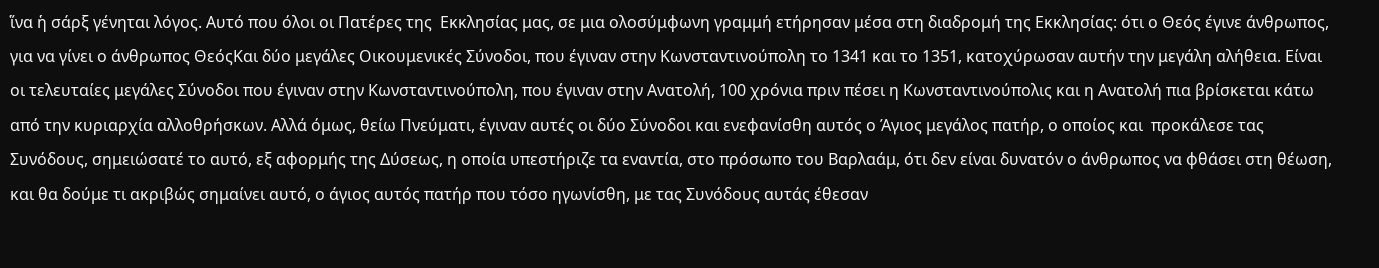ἵνα ἡ σάρξ γένηται λόγος. Αυτό που όλοι οι Πατέρες της  Εκκλησίας μας, σε μια ολοσύμφωνη γραμμή ετήρησαν μέσα στη διαδρομή της Εκκλησίας: ότι ο Θεός έγινε άνθρωπος, για να γίνει ο άνθρωπος ΘεόςΚαι δύο μεγάλες Οικουμενικές Σύνοδοι, που έγιναν στην Κωνσταντινούπολη το 1341 και το 1351, κατοχύρωσαν αυτήν την μεγάλη αλήθεια. Είναι οι τελευταίες μεγάλες Σύνοδοι που έγιναν στην Κωνσταντινούπολη, που έγιναν στην Ανατολή, 100 χρόνια πριν πέσει η Κωνσταντινούπολις και η Ανατολή πια βρίσκεται κάτω από την κυριαρχία αλλοθρήσκων. Αλλά όμως, θείω Πνεύματι, έγιναν αυτές οι δύο Σύνοδοι και ενεφανίσθη αυτός ο Άγιος μεγάλος πατήρ, ο οποίος και  προκάλεσε τας Συνόδους, σημειώσατέ το αυτό, εξ αφορμής της Δύσεως, η οποία υπεστήριζε τα εναντία, στο πρόσωπο του Βαρλαάμ, ότι δεν είναι δυνατόν ο άνθρωπος να φθάσει στη θέωση, και θα δούμε τι ακριβώς σημαίνει αυτό, ο άγιος αυτός πατήρ που τόσο ηγωνίσθη, με τας Συνόδους αυτάς έθεσαν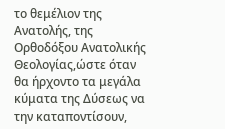το θεμέλιον της Ανατολής, της Ορθοδόξου Ανατολικής Θεολογίας,ώστε όταν θα ήρχοντο τα μεγάλα κύματα της Δύσεως να την καταποντίσουν,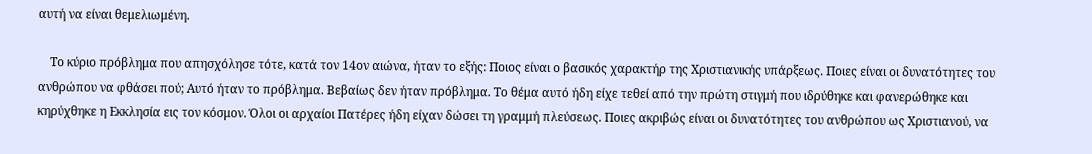αυτή να είναι θεμελιωμένη.

    Το κύριο πρόβλημα που απησχόλησε τότε, κατά τον 14ον αιώνα, ήταν το εξής: Ποιος είναι ο βασικός χαρακτήρ της Χριστιανικής υπάρξεως. Ποιες είναι οι δυνατότητες του ανθρώπου να φθάσει πού; Αυτό ήταν το πρόβλημα. Βεβαίως δεν ήταν πρόβλημα. Το θέμα αυτό ήδη είχε τεθεί από την πρώτη στιγμή που ιδρύθηκε και φανερώθηκε και κηρύχθηκε η Εκκλησία εις τον κόσμον. Όλοι οι αρχαίοι Πατέρες ήδη είχαν δώσει τη γραμμή πλεύσεως. Ποιες ακριβώς είναι οι δυνατότητες του ανθρώπου ως Χριστιανού, να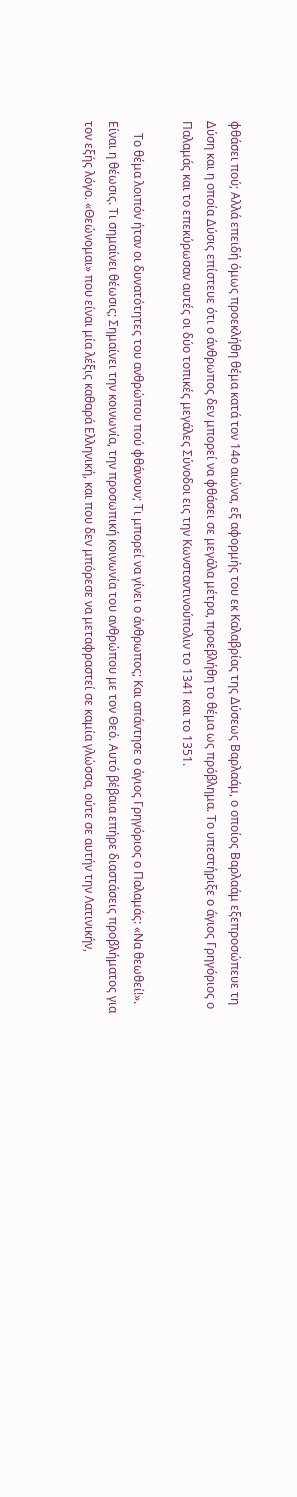φθάσει πού; Αλλά επειδή όμως προεκλήθη θέμα κατά τον 14ο αιώνα, εξ αφορμής του εκ Καλαβρίας της Δύσεως Βαρλαάμ, ο οποίος Βαρλαάμ εξεπροσώπευε τη Δύση και η οποία Δύσις επίστευε ότι ο άνθρωπος δεν μπορεί να φθάσει σε μεγάλα μέτρα, προεβλήθη το θέμα ως πρόβλημα. Το υπεστήριξε ο άγιος Γρηγόριος ο Παλαμάς και το επεκύρωσαν αυτές οι δύο τοπικές μεγάλες Σύνοδοι εις την Κωνσταντινούπολιν το 1341 και το 1351.

    Το θέμα λοιπόν ήταν οι δυνατότητες του ανθρώπου πού φθάνουν; Τι μπορεί να γίνει ο άνθρωπος; Και απάντησε ο άγιος Γρηγόριος ο Παλαμάς: «Να θεωθεί!». Είναι η θέωσις. Τι σημαίνει θέωσις; Σημαίνει την κοινωνία, την προσωπική κοινωνία του ανθρώπου με τον Θεό. Αυτό βέβαια επήρε διαστάσεις προβλήματος για τον εξής λόγο. «Θεώνομαι» που είναι μία λέξις καθαρά Ελληνική, και που δεν μπόρεσε να μεταφραστεί σε καμία γλώσσα, ούτε σε αυτήν την Λατινικήν,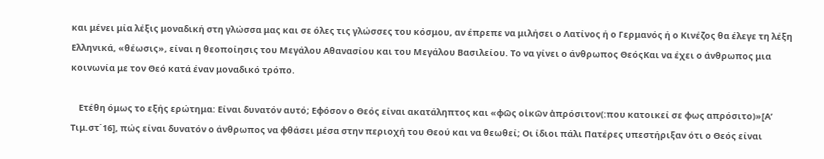και μένει μία λέξις μοναδική στη γλώσσα μας και σε όλες τις γλώσσες του κόσμου, αν έπρεπε να μιλήσει ο Λατίνος ή ο Γερμανός ή ο Κινέζος θα έλεγε τη λέξη Ελληνικά, «θέωσις», είναι η θεοποίησις του Μεγάλου Αθανασίου και του Μεγάλου Βασιλείου. Το να γίνει ο άνθρωπος ΘεόςΚαι να έχει ο άνθρωπος μια κοινωνία με τον Θεό κατά έναν μοναδικό τρόπο.

    Ετέθη όμως το εξής ερώτημα: Είναι δυνατόν αυτό; Εφόσον ο Θεός είναι ακατάληπτος και «φῶς οἰκῶν ἀπρόσιτον(:που κατοικεί σε φως απρόσιτο)»[Α’ Τιμ.στ΄16], πώς είναι δυνατόν ο άνθρωπος να φθάσει μέσα στην περιοχή του Θεού και να θεωθεί; Οι ίδιοι πάλι Πατέρες υπεστήριξαν ότι ο Θεός είναι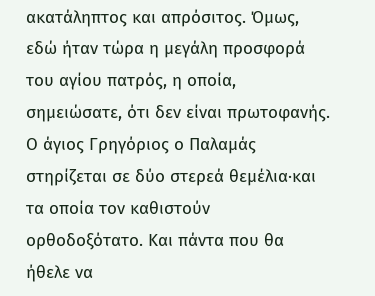ακατάληπτος και απρόσιτος. Όμως, εδώ ήταν τώρα η μεγάλη προσφορά του αγίου πατρός, η οποία, σημειώσατε, ότι δεν είναι πρωτοφανής. Ο άγιος Γρηγόριος ο Παλαμάς στηρίζεται σε δύο στερεά θεμέλια·και τα οποία τον καθιστούν ορθοδοξότατο. Και πάντα που θα ήθελε να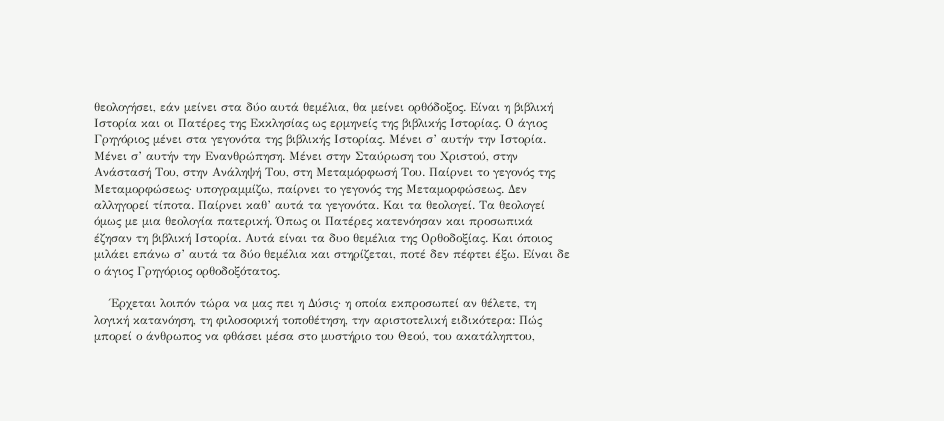θεολογήσει, εάν μείνει στα δύο αυτά θεμέλια, θα μείνει ορθόδοξος. Είναι η βιβλική Ιστορία και οι Πατέρες της Εκκλησίας ως ερμηνείς της βιβλικής Ιστορίας. Ο άγιος Γρηγόριος μένει στα γεγονότα της βιβλικής Ιστορίας. Μένει σ’ αυτήν την Ιστορία. Μένει σ’ αυτήν την Ενανθρώπηση. Μένει στην Σταύρωση του Χριστού, στην Ανάστασή Του, στην Ανάληψή Του, στη Μεταμόρφωσή Του. Παίρνει το γεγονός της Μεταμορφώσεως· υπογραμμίζω, παίρνει το γεγονός της Μεταμορφώσεως. Δεν αλληγορεί τίποτα. Παίρνει καθ’ αυτά τα γεγονότα. Και τα θεολογεί. Τα θεολογεί όμως με μια θεολογία πατερική. Όπως οι Πατέρες κατενόησαν και προσωπικά έζησαν τη βιβλική Ιστορία. Αυτά είναι τα δυο θεμέλια της Ορθοδοξίας. Και όποιος μιλάει επάνω σ’ αυτά τα δύο θεμέλια και στηρίζεται, ποτέ δεν πέφτει έξω. Είναι δε ο άγιος Γρηγόριος ορθοδοξότατος.

    Έρχεται λοιπόν τώρα να μας πει η Δύσις· η οποία εκπροσωπεί αν θέλετε, τη λογική κατανόηση, τη φιλοσοφική τοποθέτηση, την αριστοτελική ειδικότερα: Πώς μπορεί ο άνθρωπος να φθάσει μέσα στο μυστήριο του Θεού, του ακατάληπτου,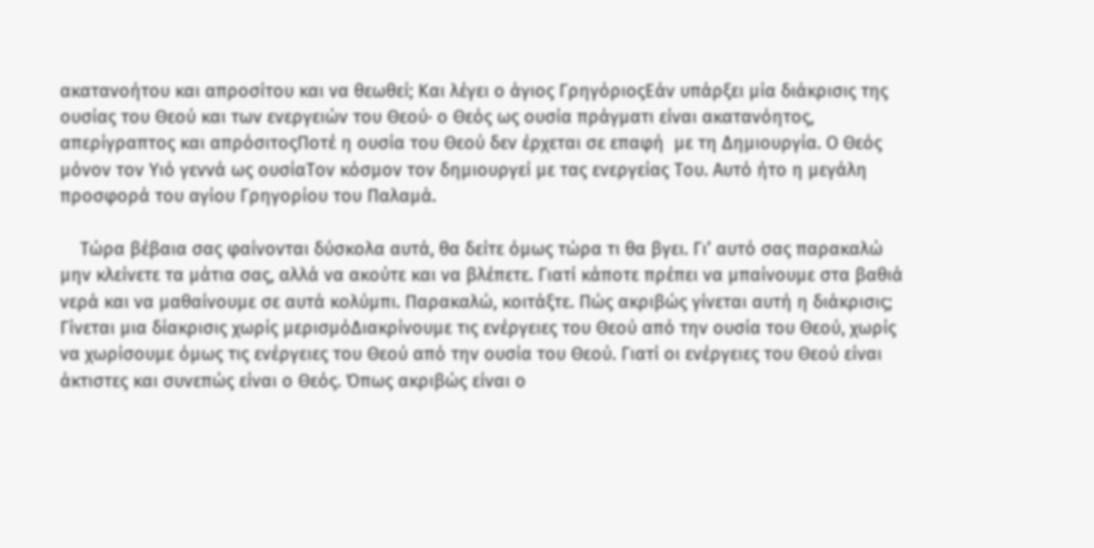ακατανοήτου και απροσίτου και να θεωθεί; Και λέγει ο άγιος ΓρηγόριοςΕάν υπάρξει μία διάκρισις της ουσίας του Θεού και των ενεργειών του Θεού· ο Θεός ως ουσία πράγματι είναι ακατανόητος, απερίγραπτος και απρόσιτοςΠοτέ η ουσία του Θεού δεν έρχεται σε επαφή  με τη Δημιουργία. Ο Θεός μόνον τον Υιό γεννά ως ουσίαΤον κόσμον τον δημιουργεί με τας ενεργείας Του. Αυτό ήτο η μεγάλη προσφορά του αγίου Γρηγορίου του Παλαμά.

    Τώρα βέβαια σας φαίνονται δύσκολα αυτά, θα δείτε όμως τώρα τι θα βγει. Γι’ αυτό σας παρακαλώ μην κλείνετε τα μάτια σας, αλλά να ακούτε και να βλέπετε. Γιατί κάποτε πρέπει να μπαίνουμε στα βαθιά νερά και να μαθαίνουμε σε αυτά κολύμπι. Παρακαλώ, κοιτάξτε. Πώς ακριβώς γίνεται αυτή η διάκρισις; Γίνεται μια δίακρισις χωρίς μερισμόΔιακρίνουμε τις ενέργειες του Θεού από την ουσία του Θεού, χωρίς να χωρίσουμε όμως τις ενέργειες του Θεού από την ουσία του Θεού. Γιατί οι ενέργειες του Θεού είναι άκτιστες και συνεπώς είναι ο Θεός. Όπως ακριβώς είναι ο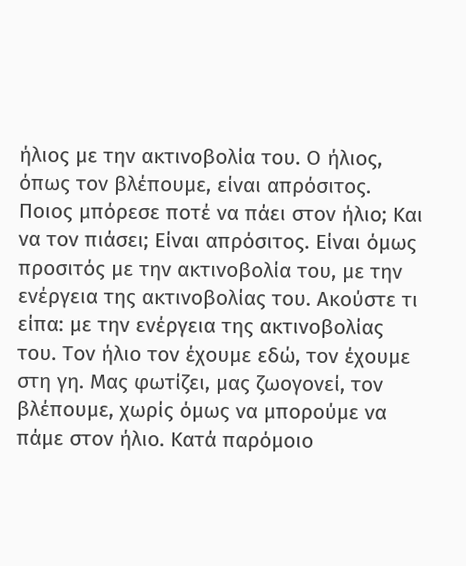ήλιος με την ακτινοβολία του. Ο ήλιος, όπως τον βλέπουμε, είναι απρόσιτος. Ποιος μπόρεσε ποτέ να πάει στον ήλιο; Και να τον πιάσει; Είναι απρόσιτος. Είναι όμως προσιτός με την ακτινοβολία του, με την ενέργεια της ακτινοβολίας του. Ακούστε τι είπα: με την ενέργεια της ακτινοβολίας του. Τον ήλιο τον έχουμε εδώ, τον έχουμε στη γη. Μας φωτίζει, μας ζωογονεί, τον βλέπουμε, χωρίς όμως να μπορούμε να πάμε στον ήλιο. Κατά παρόμοιο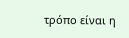τρόπο είναι η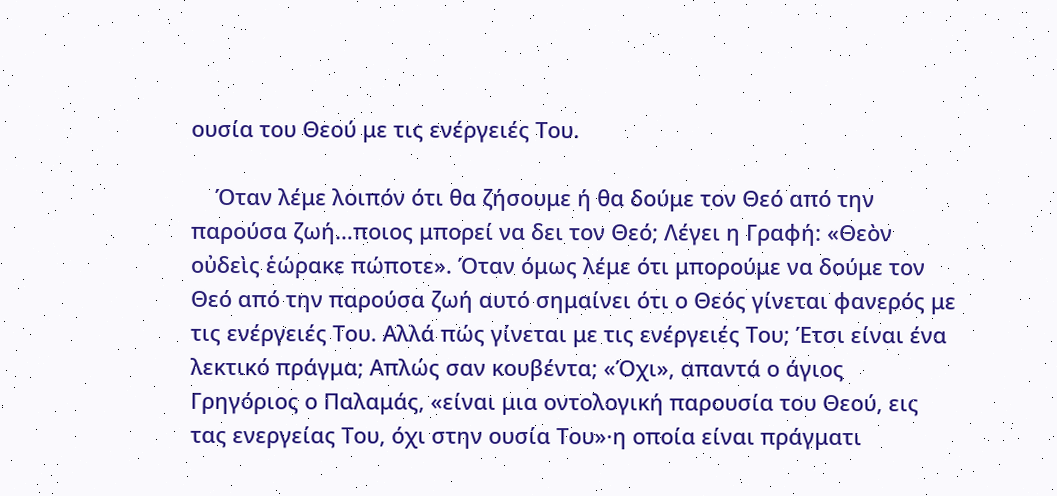ουσία του Θεού με τις ενέργειές Του.

    Όταν λέμε λοιπόν ότι θα ζήσουμε ή θα δούμε τον Θεό από την παρούσα ζωή…ποιος μπορεί να δει τον Θεό; Λέγει η Γραφή: «Θεὸν οὐδεὶς ἑώρακε πώποτε». Όταν όμως λέμε ότι μπορούμε να δούμε τον Θεό από την παρούσα ζωή αυτό σημαίνει ότι ο Θεός γίνεται φανερός με τις ενέργειές Του. Αλλά πώς γίνεται με τις ενέργειές Του; Έτσι είναι ένα λεκτικό πράγμα; Απλώς σαν κουβέντα; «Όχι», απαντά ο άγιος Γρηγόριος ο Παλαμάς, «είναι μια οντολογική παρουσία του Θεού, εις τας ενεργείας Του, όχι στην ουσία Του»·η οποία είναι πράγματι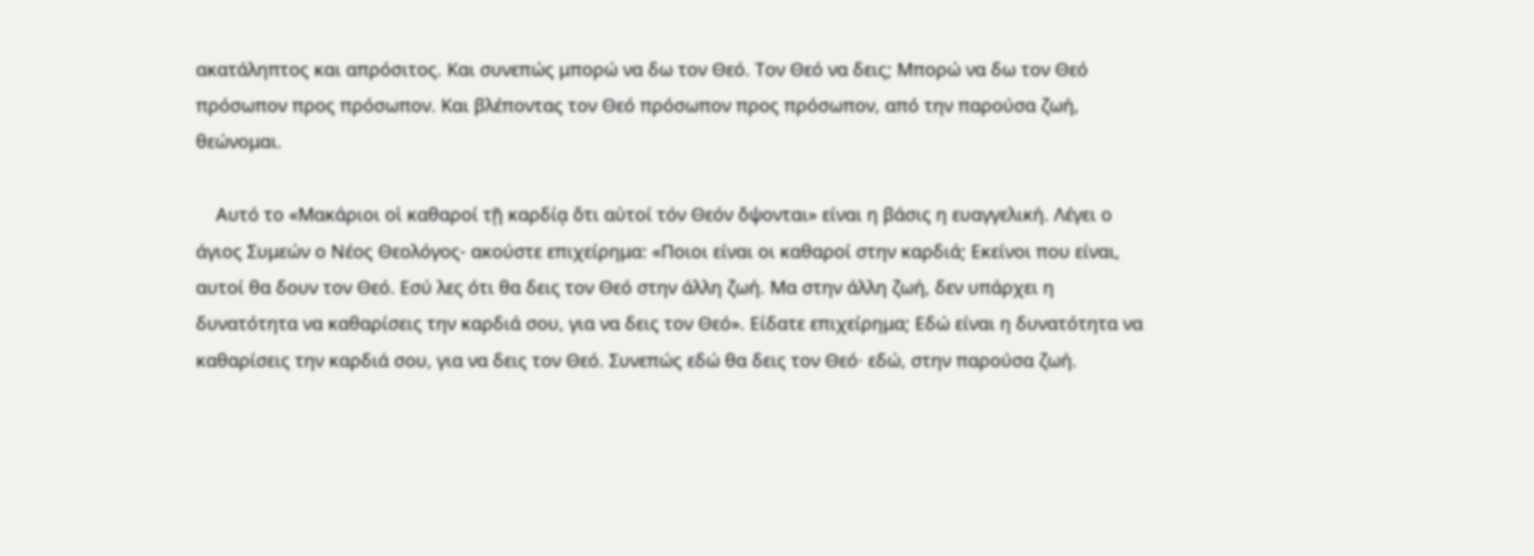ακατάληπτος και απρόσιτος. Και συνεπώς μπορώ να δω τον Θεό. Τον Θεό να δεις; Μπορώ να δω τον Θεό πρόσωπον προς πρόσωπον. Και βλέποντας τον Θεό πρόσωπον προς πρόσωπον, από την παρούσα ζωή, θεώνομαι.

    Αυτό το «Μακάριοι οἱ καθαροί τῇ καρδίᾳ ὅτι αὐτοί τόν Θεόν ὄψονται» είναι η βάσις η ευαγγελική. Λέγει ο άγιος Συμεών ο Νέος Θεολόγος- ακούστε επιχείρημα: «Ποιοι είναι οι καθαροί στην καρδιά; Εκείνοι που είναι, αυτοί θα δουν τον Θεό. Εσύ λες ότι θα δεις τον Θεό στην άλλη ζωή. Μα στην άλλη ζωή, δεν υπάρχει η δυνατότητα να καθαρίσεις την καρδιά σου, για να δεις τον Θεό». Είδατε επιχείρημα; Εδώ είναι η δυνατότητα να καθαρίσεις την καρδιά σου, για να δεις τον Θεό. Συνεπώς εδώ θα δεις τον Θεό· εδώ, στην παρούσα ζωή.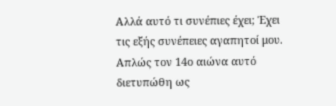Αλλά αυτό τι συνέπιες έχει; Έχει τις εξής συνέπειες αγαπητοί μου. Απλώς τον 14ο αιώνα αυτό διετυπώθη ως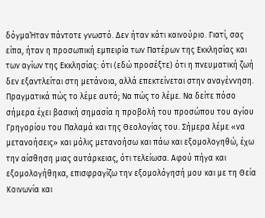δόγμαΉταν πάντοτε γνωστό. Δεν ήταν κάτι καινούριο. Γιατί, σας είπα, ήταν η προσωπική εμπειρία των Πατέρων της Εκκλησίας και των αγίων της Εκκλησίας: ότι (εδώ προσέξτε) ότι η πνευματική ζωή δεν εξαντλείται στη μετάνοια, αλλά επεκτείνεται στην αναγέννηση. Πραγματικά πώς το λέμε αυτό; Να πώς το λέμε. Να δείτε πόσο σήμερα έχει βασική σημασία η προβολή του προσώπου του αγίου Γρηγορίου του Παλαμά και της Θεολογίας του. Σήμερα λέμε «να μετανοήσεις» και μόλις μετανοήσω και πάω και εξομολογηθώ, έχω την αίσθηση μιας αυτάρκειας, ότι τελείωσα. Αφού πήγα και εξομολογήθηκα, επισφραγίζω την εξομολόγησή μου και με τη Θεία Κοινωνία και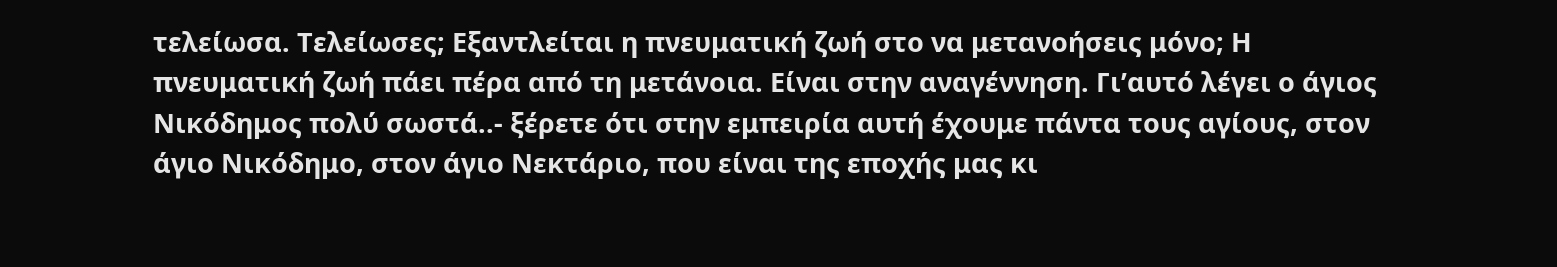τελείωσα. Τελείωσες; Εξαντλείται η πνευματική ζωή στο να μετανοήσεις μόνο; Η πνευματική ζωή πάει πέρα από τη μετάνοια. Είναι στην αναγέννηση. Γι’αυτό λέγει ο άγιος Νικόδημος πολύ σωστά..- ξέρετε ότι στην εμπειρία αυτή έχουμε πάντα τους αγίους, στον άγιο Νικόδημο, στον άγιο Νεκτάριο, που είναι της εποχής μας κι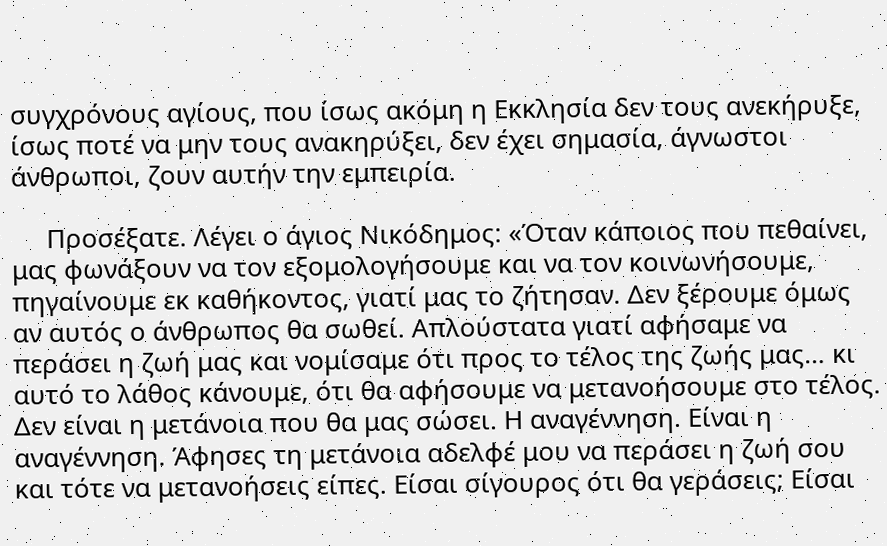συγχρόνους αγίους, που ίσως ακόμη η Εκκλησία δεν τους ανεκήρυξε, ίσως ποτέ να μην τους ανακηρύξει, δεν έχει σημασία, άγνωστοι άνθρωποι, ζουν αυτήν την εμπειρία.

     Προσέξατε. Λέγει ο άγιος Νικόδημος: «Όταν κάποιος που πεθαίνει, μας φωνάξουν να τον εξομολογήσουμε και να τον κοινωνήσουμε, πηγαίνουμε εκ καθήκοντος, γιατί μας το ζήτησαν. Δεν ξέρουμε όμως αν αυτός ο άνθρωπος θα σωθεί. Απλούστατα γιατί αφήσαμε να περάσει η ζωή μας και νομίσαμε ότι προς το τέλος της ζωής μας… κι αυτό το λάθος κάνουμε, ότι θα αφήσουμε να μετανοήσουμε στο τέλος. Δεν είναι η μετάνοια που θα μας σώσει. Η αναγέννηση. Είναι η αναγέννηση. Άφησες τη μετάνοια αδελφέ μου να περάσει η ζωή σου και τότε να μετανοήσεις είπες. Είσαι σίγουρος ότι θα γεράσεις; Είσαι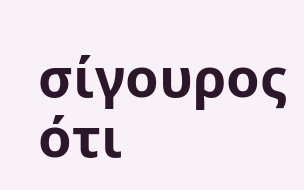σίγουρος ότι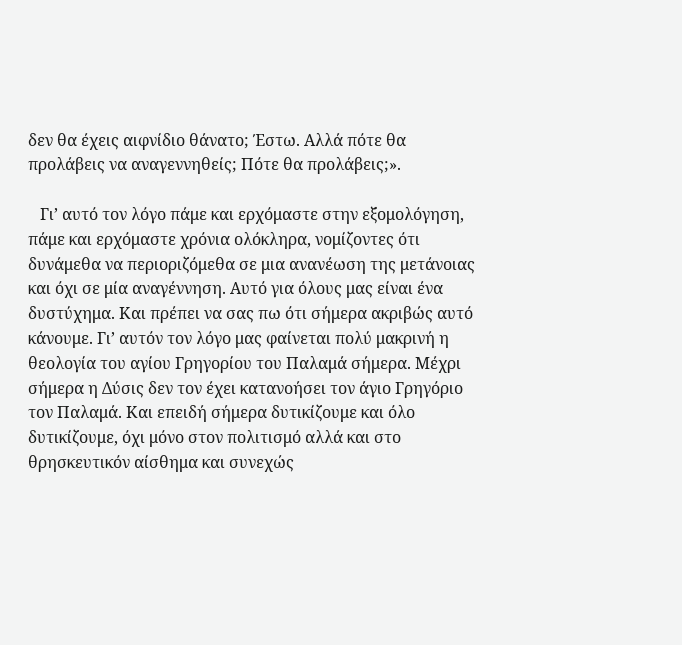δεν θα έχεις αιφνίδιο θάνατο; Έστω. Αλλά πότε θα προλάβεις να αναγεννηθείς; Πότε θα προλάβεις;».

   Γι’ αυτό τον λόγο πάμε και ερχόμαστε στην εξομολόγηση, πάμε και ερχόμαστε χρόνια ολόκληρα, νομίζοντες ότι δυνάμεθα να περιοριζόμεθα σε μια ανανέωση της μετάνοιας και όχι σε μία αναγέννηση. Αυτό για όλους μας είναι ένα δυστύχημα. Και πρέπει να σας πω ότι σήμερα ακριβώς αυτό κάνουμε. Γι’ αυτόν τον λόγο μας φαίνεται πολύ μακρινή η θεολογία του αγίου Γρηγορίου του Παλαμά σήμερα. Μέχρι σήμερα η Δύσις δεν τον έχει κατανοήσει τον άγιο Γρηγόριο τον Παλαμά. Και επειδή σήμερα δυτικίζουμε και όλο δυτικίζουμε, όχι μόνο στον πολιτισμό αλλά και στο θρησκευτικόν αίσθημα και συνεχώς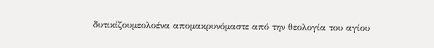δυτικίζουμεολοένα απομακρυνόμαστε από την θεολογία του αγίου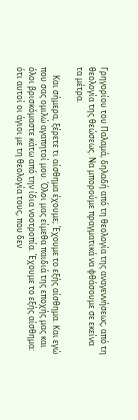Γρηγορίου του Παλαμά, δηλαδή από τη θεολογία της αναγεννήσεως, από τη θεολογία της θεώσεως. Να μπορούμε πραγματικά να φθάσουμε σε εκείνα τα μέτρα.

    Και σήμερα, ξέρετε τι αίσθημα έχουμε; Έχουμε το εξής αίσθημα. Και εγώ που σας ομιλώ αγαπητοί μου. Όλοι μας είμεθα παιδιά της εποχής μας και όλοι βρισκόμαστε κάτω από την ίδια νοοτροπία. Έχουμε το εξής αίσθημα: ότι αυτοί οι άγιοι με τη θεολογία τους, που δεν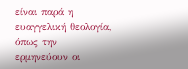είναι παρά η ευαγγελική θεολογία, όπως την ερμηνεύουν οι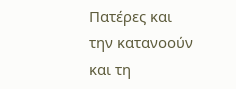Πατέρες και την κατανοούν και τη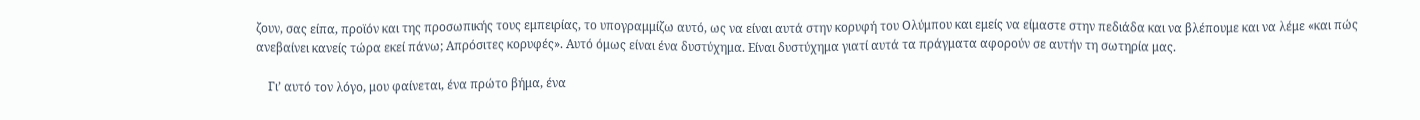ζουν, σας είπα, προϊόν και της προσωπικής τους εμπειρίας, το υπογραμμίζω αυτό, ως να είναι αυτά στην κορυφή του Ολύμπου και εμείς να είμαστε στην πεδιάδα και να βλέπουμε και να λέμε «και πώς ανεβαίνει κανείς τώρα εκεί πάνω; Απρόσιτες κορυφές». Αυτό όμως είναι ένα δυστύχημα. Είναι δυστύχημα γιατί αυτά τα πράγματα αφορούν σε αυτήν τη σωτηρία μας.

    Γι’ αυτό τον λόγο, μου φαίνεται, ένα πρώτο βήμα, ένα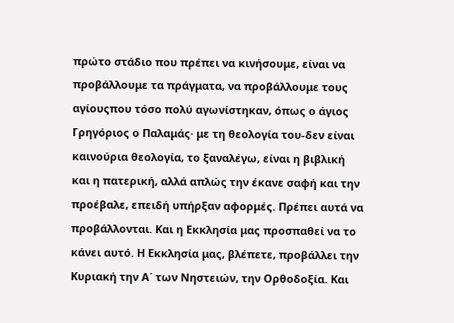πρώτο στάδιο που πρέπει να κινήσουμε, είναι να προβάλλουμε τα πράγματα, να προβάλλουμε τους αγίουςπου τόσο πολύ αγωνίστηκαν, όπως ο άγιος Γρηγόριος ο Παλαμάς· με τη θεολογία του-δεν είναι καινούρια θεολογία, το ξαναλέγω, είναι η βιβλική και η πατερική, αλλά απλώς την έκανε σαφή και την προέβαλε, επειδή υπήρξαν αφορμές. Πρέπει αυτά να προβάλλονται. Και η Εκκλησία μας προσπαθεί να το κάνει αυτό. Η Εκκλησία μας, βλέπετε, προβάλλει την Κυριακή την Α΄ των Νηστειών, την Ορθοδοξία. Και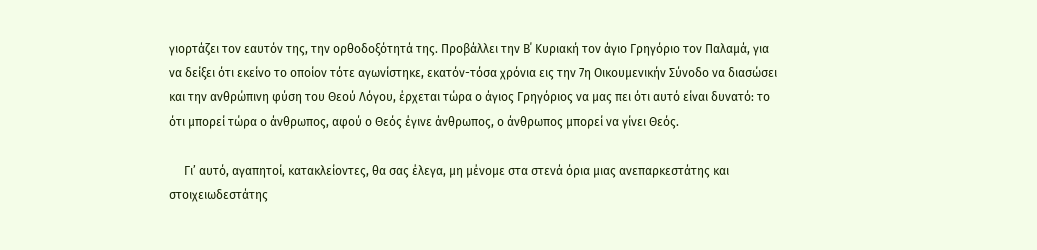γιορτάζει τον εαυτόν της, την ορθοδοξότητά της. Προβάλλει την Β΄ Κυριακή τον άγιο Γρηγόριο τον Παλαμά, για να δείξει ότι εκείνο το οποίον τότε αγωνίστηκε, εκατόν-τόσα χρόνια εις την 7η Οικουμενικήν Σύνοδο να διασώσει και την ανθρώπινη φύση του Θεού Λόγου, έρχεται τώρα ο άγιος Γρηγόριος να μας πει ότι αυτό είναι δυνατό: το ότι μπορεί τώρα ο άνθρωπος, αφού ο Θεός έγινε άνθρωπος, ο άνθρωπος μπορεί να γίνει Θεός.

     Γι’ αυτό, αγαπητοί, κατακλείοντες, θα σας έλεγα, μη μένομε στα στενά όρια μιας ανεπαρκεστάτης και στοιχειωδεστάτης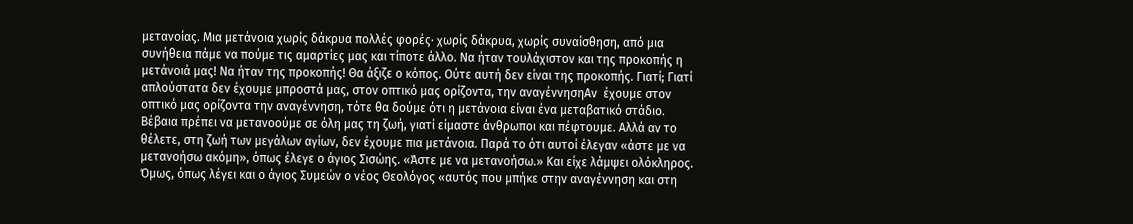μετανοίας. Μια μετάνοια χωρίς δάκρυα πολλές φορές· χωρίς δάκρυα, χωρίς συναίσθηση, από μια συνήθεια πάμε να πούμε τις αμαρτίες μας και τίποτε άλλο. Να ήταν τουλάχιστον και της προκοπής η μετάνοιά μας! Να ήταν της προκοπής! Θα άξιζε ο κόπος. Ούτε αυτή δεν είναι της προκοπής. Γιατί; Γιατί απλούστατα δεν έχουμε μπροστά μας, στον οπτικό μας ορίζοντα, την αναγέννησηΑν  έχουμε στον οπτικό μας ορίζοντα την αναγέννηση, τότε θα δούμε ότι η μετάνοια είναι ένα μεταβατικό στάδιο. Βέβαια πρέπει να μετανοούμε σε όλη μας τη ζωή, γιατί είμαστε άνθρωποι και πέφτουμε. Αλλά αν το θέλετε, στη ζωή των μεγάλων αγίων, δεν έχουμε πια μετάνοια. Παρά το ότι αυτοί έλεγαν «άστε με να μετανοήσω ακόμη», όπως έλεγε ο άγιος Σισώης. «Άστε με να μετανοήσω.» Και είχε λάμψει ολόκληρος. Όμως, όπως λέγει και ο άγιος Συμεών ο νέος Θεολόγος «αυτός που μπήκε στην αναγέννηση και στη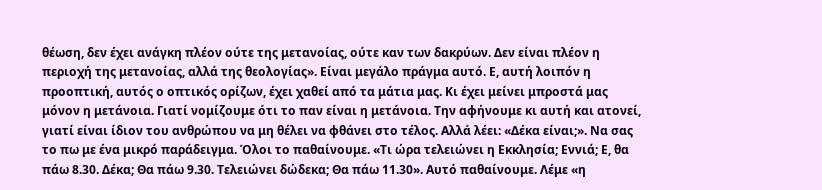θέωση, δεν έχει ανάγκη πλέον ούτε της μετανοίας, ούτε καν των δακρύων. Δεν είναι πλέον η περιοχή της μετανοίας, αλλά της θεολογίας». Είναι μεγάλο πράγμα αυτό. Ε, αυτή λοιπόν η προοπτική, αυτός ο οπτικός ορίζων, έχει χαθεί από τα μάτια μας. Κι έχει μείνει μπροστά μας μόνον η μετάνοια. Γιατί νομίζουμε ότι το παν είναι η μετάνοια. Την αφήνουμε κι αυτή και ατονεί, γιατί είναι ίδιον του ανθρώπου να μη θέλει να φθάνει στο τέλος. Αλλά λέει: «Δέκα είναι;». Να σας το πω με ένα μικρό παράδειγμα. Όλοι το παθαίνουμε. «Τι ώρα τελειώνει η Εκκλησία; Εννιά; Ε, θα πάω 8.30. Δέκα; Θα πάω 9.30. Τελειώνει δώδεκα; Θα πάω 11.30». Αυτό παθαίνουμε. Λέμε «η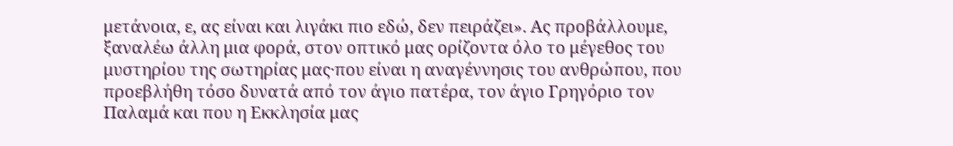μετάνοια, ε, ας είναι και λιγάκι πιο εδώ, δεν πειράζει». Ας προβάλλουμε, ξαναλέω άλλη μια φορά, στον οπτικό μας ορίζοντα όλο το μέγεθος του μυστηρίου της σωτηρίας μας·που είναι η αναγέννησις του ανθρώπου, που προεβλήθη τόσο δυνατά από τον άγιο πατέρα, τον άγιο Γρηγόριο τον Παλαμά και που η Εκκλησία μας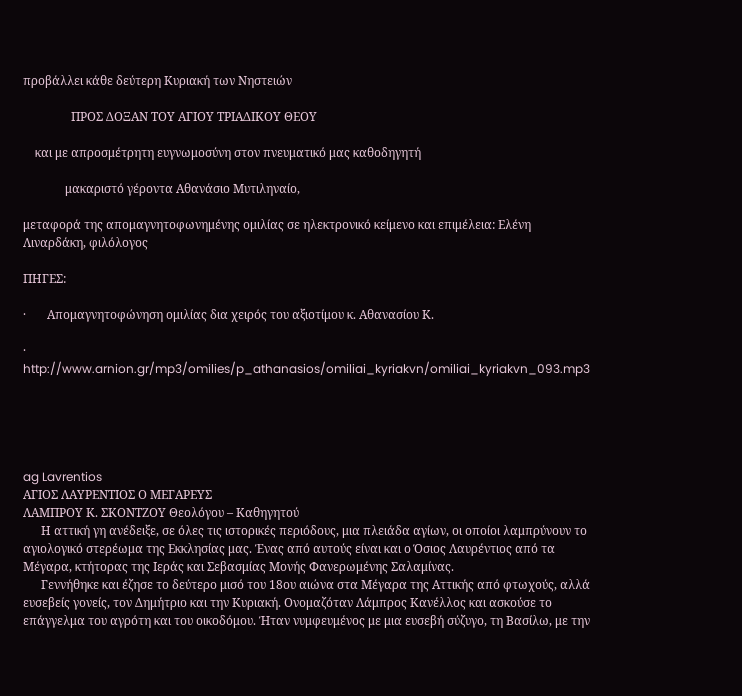προβάλλει κάθε δεύτερη Κυριακή των Νηστειών

                ΠΡΟΣ ΔΟΞΑΝ ΤΟΥ ΑΓΙΟΥ ΤΡΙΑΔΙΚΟΥ ΘΕΟΥ

    και με απροσμέτρητη ευγνωμοσύνη στον πνευματικό μας καθοδηγητή

              μακαριστό γέροντα Αθανάσιο Μυτιληναίο,

μεταφορά της απομαγνητοφωνημένης ομιλίας σε ηλεκτρονικό κείμενο και επιμέλεια: Ελένη Λιναρδάκη, φιλόλογος

ΠΗΓΕΣ:

·       Απομαγνητοφώνηση ομιλίας δια χειρός του αξιοτίμου κ. Αθανασίου Κ.

·       http://www.arnion.gr/mp3/omilies/p_athanasios/omiliai_kyriakvn/omiliai_kyriakvn_093.mp3





ag Lavrentios
ΑΓΙΟΣ ΛΑΥΡΕΝΤΙΟΣ Ο ΜΕΓΑΡΕΥΣ
ΛΑΜΠΡΟΥ Κ. ΣΚΟΝΤΖΟΥ Θεολόγου – Καθηγητού
      Η αττική γη ανέδειξε, σε όλες τις ιστορικές περιόδους, μια πλειάδα αγίων, οι οποίοι λαμπρύνουν το αγιολογικό στερέωμα της Εκκλησίας μας. Ένας από αυτούς είναι και ο Όσιος Λαυρέντιος από τα Μέγαρα, κτήτορας της Ιεράς και Σεβασμίας Μονής Φανερωμένης Σαλαμίνας.
      Γεννήθηκε και έζησε το δεύτερο μισό του 18ου αιώνα στα Μέγαρα της Αττικής από φτωχούς, αλλά ευσεβείς γονείς, τον Δημήτριο και την Κυριακή. Ονομαζόταν Λάμπρος Κανέλλος και ασκούσε το επάγγελμα του αγρότη και του οικοδόμου. Ήταν νυμφευμένος με μια ευσεβή σύζυγο, τη Βασίλω, με την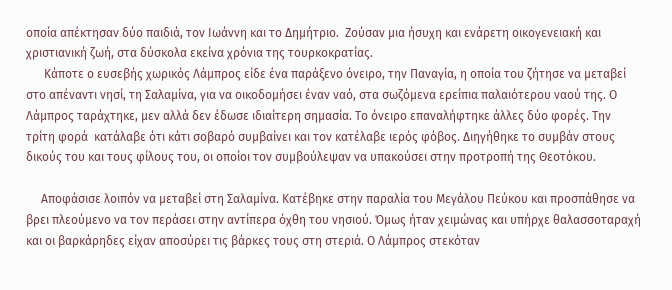οποία απέκτησαν δύο παιδιά, τον Ιωάννη και το Δημήτριο.  Ζούσαν μια ήσυχη και ενάρετη οικογενειακή και χριστιανική ζωή, στα δύσκολα εκείνα χρόνια της τουρκοκρατίας.
      Κάποτε ο ευσεβής χωρικός Λάμπρος είδε ένα παράξενο όνειρο, την Παναγία, η οποία του ζήτησε να μεταβεί στο απέναντι νησί, τη Σαλαμίνα, για να οικοδομήσει έναν ναό, στα σωζόμενα ερείπια παλαιότερου ναού της. Ο Λάμπρος ταράχτηκε, μεν αλλά δεν έδωσε ιδιαίτερη σημασία. Το όνειρο επαναλήφτηκε άλλες δύο φορές. Την τρίτη φορά  κατάλαβε ότι κάτι σοβαρό συμβαίνει και τον κατέλαβε ιερός φόβος. Διηγήθηκε το συμβάν στους δικούς του και τους φίλους του, οι οποίοι τον συμβούλεψαν να υπακούσει στην προτροπή της Θεοτόκου.

     Αποφάσισε λοιπόν να μεταβεί στη Σαλαμίνα. Κατέβηκε στην παραλία του Μεγάλου Πεύκου και προσπάθησε να βρει πλεούμενο να τον περάσει στην αντίπερα όχθη του νησιού. Όμως ήταν χειμώνας και υπήρχε θαλασσοταραχή και οι βαρκάρηδες είχαν αποσύρει τις βάρκες τους στη στεριά. Ο Λάμπρος στεκόταν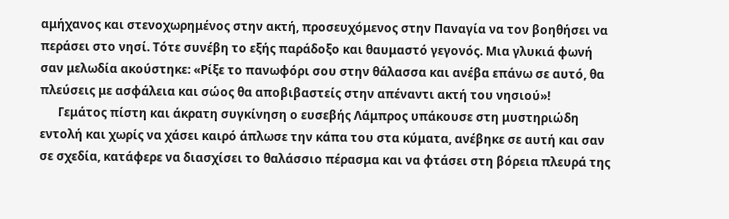αμήχανος και στενοχωρημένος στην ακτή, προσευχόμενος στην Παναγία να τον βοηθήσει να περάσει στο νησί. Τότε συνέβη το εξής παράδοξο και θαυμαστό γεγονός. Μια γλυκιά φωνή σαν μελωδία ακούστηκε: «Ρίξε το πανωφόρι σου στην θάλασσα και ανέβα επάνω σε αυτό, θα πλεύσεις με ασφάλεια και σώος θα αποβιβαστείς στην απέναντι ακτή του νησιού»!
      Γεμάτος πίστη και άκρατη συγκίνηση ο ευσεβής Λάμπρος υπάκουσε στη μυστηριώδη εντολή και χωρίς να χάσει καιρό άπλωσε την κάπα του στα κύματα, ανέβηκε σε αυτή και σαν σε σχεδία, κατάφερε να διασχίσει το θαλάσσιο πέρασμα και να φτάσει στη βόρεια πλευρά της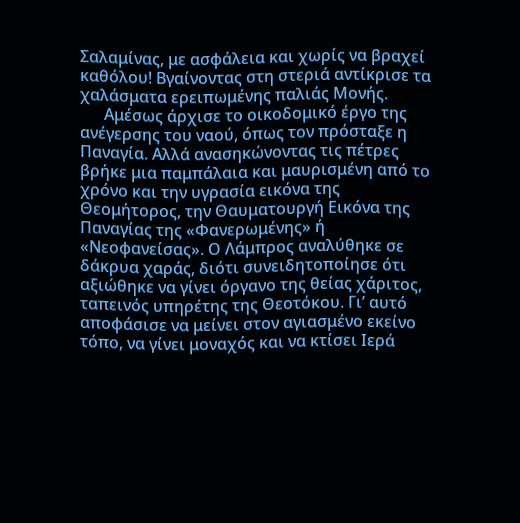Σαλαμίνας, με ασφάλεια και χωρίς να βραχεί καθόλου! Βγαίνοντας στη στεριά αντίκρισε τα χαλάσματα ερειπωμένης παλιάς Μονής.
      Αμέσως άρχισε το οικοδομικό έργο της ανέγερσης του ναού, όπως τον πρόσταξε η Παναγία. Αλλά ανασηκώνοντας τις πέτρες βρήκε μια παμπάλαια και μαυρισμένη από το χρόνο και την υγρασία εικόνα της Θεομήτορος, την Θαυματουργή Εικόνα της Παναγίας της «Φανερωμένης» ή «Νεοφανείσας». Ο Λάμπρος αναλύθηκε σε δάκρυα χαράς, διότι συνειδητοποίησε ότι αξιώθηκε να γίνει όργανο της θείας χάριτος, ταπεινός υπηρέτης της Θεοτόκου. Γι’ αυτό αποφάσισε να μείνει στον αγιασμένο εκείνο τόπο, να γίνει μοναχός και να κτίσει Ιερά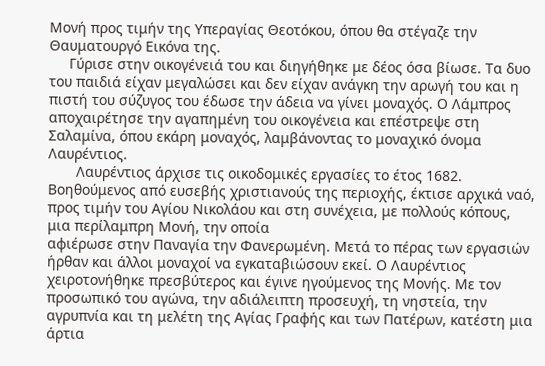Μονή προς τιμήν της Υπεραγίας Θεοτόκου, όπου θα στέγαζε την Θαυματουργό Εικόνα της.
     Γύρισε στην οικογένειά του και διηγήθηκε με δέος όσα βίωσε. Τα δυο του παιδιά είχαν μεγαλώσει και δεν είχαν ανάγκη την αρωγή του και η πιστή του σύζυγος του έδωσε την άδεια να γίνει μοναχός. Ο Λάμπρος αποχαιρέτησε την αγαπημένη του οικογένεια και επέστρεψε στη Σαλαμίνα, όπου εκάρη μοναχός, λαμβάνοντας το μοναχικό όνομα Λαυρέντιος.
       Λαυρέντιος άρχισε τις οικοδομικές εργασίες το έτος 1682. Βοηθούμενος από ευσεβής χριστιανούς της περιοχής, έκτισε αρχικά ναό, προς τιμήν του Αγίου Νικολάου και στη συνέχεια, με πολλούς κόπους, μια περίλαμπρη Μονή, την οποία
αφιέρωσε στην Παναγία την Φανερωμένη. Μετά το πέρας των εργασιών ήρθαν και άλλοι μοναχοί να εγκαταβιώσουν εκεί. Ο Λαυρέντιος χειροτονήθηκε πρεσβύτερος και έγινε ηγούμενος της Μονής. Με τον προσωπικό του αγώνα, την αδιάλειπτη προσευχή, τη νηστεία, την αγρυπνία και τη μελέτη της Αγίας Γραφής και των Πατέρων, κατέστη μια άρτια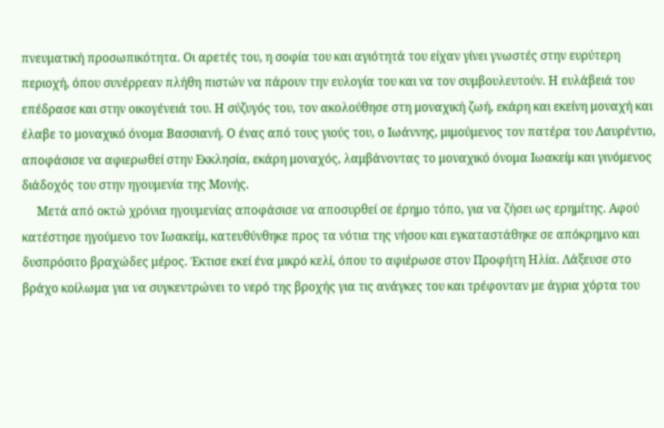πνευματική προσωπικότητα. Οι αρετές του, η σοφία του και αγιότητά του είχαν γίνει γνωστές στην ευρύτερη περιοχή, όπου συνέρρεαν πλήθη πιστών να πάρουν την ευλογία του και να τον συμβουλευτούν. Η ευλάβειά του επέδρασε και στην οικογένειά του. Η σύζυγός του, τον ακολούθησε στη μοναχική ζωή, εκάρη και εκείνη μοναχή και έλαβε το μοναχικό όνομα Βασσιανή. Ο ένας από τους γιούς του, ο Ιωάννης, μιμούμενος τον πατέρα του Λαυρέντιο, αποφάσισε να αφιερωθεί στην Εκκλησία, εκάρη μοναχός, λαμβάνοντας το μοναχικό όνομα Ιωακείμ και γινόμενος διάδοχός του στην ηγουμενία της Μονής.
     Μετά από οκτώ χρόνια ηγουμενίας αποφάσισε να αποσυρθεί σε έρημο τόπο, για να ζήσει ως ερημίτης. Αφού κατέστησε ηγούμενο τον Ιωακείμ, κατευθύνθηκε προς τα νότια της νήσου και εγκαταστάθηκε σε απόκρημνο και δυσπρόσιτο βραχώδες μέρος. Έκτισε εκεί ένα μικρό κελί, όπου το αφιέρωσε στον Προφήτη Ηλία. Λάξευσε στο βράχο κοίλωμα για να συγκεντρώνει το νερό της βροχής για τις ανάγκες του και τρέφονταν με άγρια χόρτα του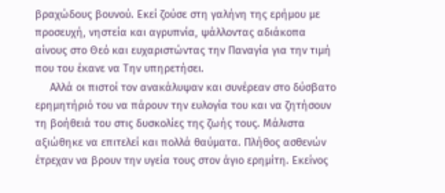βραχώδους βουνού. Εκεί ζούσε στη γαλήνη της ερήμου με προσευχή, νηστεία και αγρυπνία, ψάλλοντας αδιάκοπα αίνους στο Θεό και ευχαριστώντας την Παναγία για την τιμή που του έκανε να Την υπηρετήσει.
     Αλλά οι πιστοί τον ανακάλυψαν και συνέρεαν στο δύσβατο ερημητήριό του να πάρουν την ευλογία του και να ζητήσουν τη βοήθειά του στις δυσκολίες της ζωής τους. Μάλιστα αξιώθηκε να επιτελεί και πολλά θαύματα. Πλήθος ασθενών έτρεχαν να βρουν την υγεία τους στον άγιο ερημίτη. Εκείνος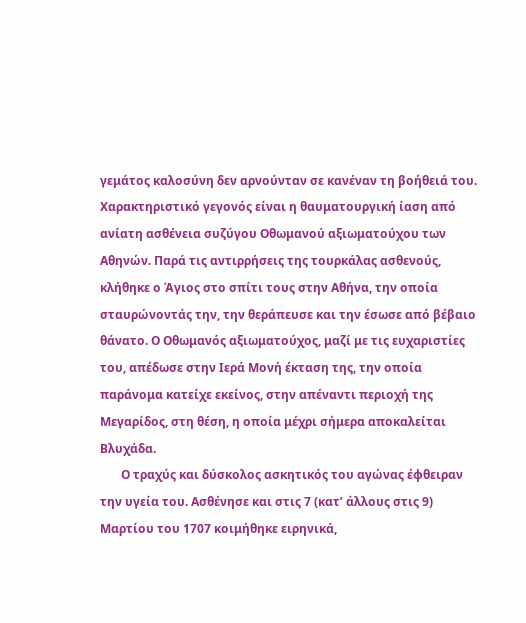γεμάτος καλοσύνη δεν αρνούνταν σε κανέναν τη βοήθειά του. Χαρακτηριστικό γεγονός είναι η θαυματουργική ίαση από ανίατη ασθένεια συζύγου Οθωμανού αξιωματούχου των Αθηνών. Παρά τις αντιρρήσεις της τουρκάλας ασθενούς, κλήθηκε ο Άγιος στο σπίτι τους στην Αθήνα, την οποία σταυρώνοντάς την, την θεράπευσε και την έσωσε από βέβαιο θάνατο. Ο Οθωμανός αξιωματούχος, μαζί με τις ευχαριστίες του, απέδωσε στην Ιερά Μονή έκταση της, την οποία παράνομα κατείχε εκείνος, στην απέναντι περιοχή της Μεγαρίδος, στη θέση, η οποία μέχρι σήμερα αποκαλείται Βλυχάδα.
       Ο τραχύς και δύσκολος ασκητικός του αγώνας έφθειραν την υγεία του. Ασθένησε και στις 7 (κατ’ άλλους στις 9) Μαρτίου του 1707 κοιμήθηκε ειρηνικά,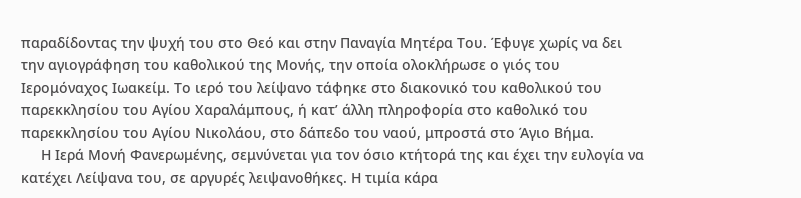παραδίδοντας την ψυχή του στο Θεό και στην Παναγία Μητέρα Του. Έφυγε χωρίς να δει την αγιογράφηση του καθολικού της Μονής, την οποία ολοκλήρωσε ο γιός του Ιερομόναχος Ιωακείμ. Το ιερό του λείψανο τάφηκε στο διακονικό του καθολικού του παρεκκλησίου του Αγίου Χαραλάμπους, ή κατ’ άλλη πληροφορία στο καθολικό του παρεκκλησίου του Αγίου Νικολάου, στο δάπεδο του ναού, μπροστά στο Άγιο Βήμα.
     Η Ιερά Μονή Φανερωμένης, σεμνύνεται για τον όσιο κτήτορά της και έχει την ευλογία να κατέχει Λείψανα του, σε αργυρές λειψανοθήκες. Η τιμία κάρα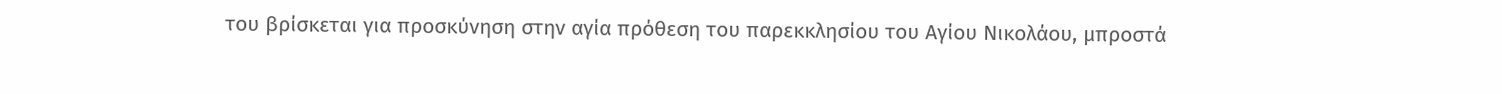του βρίσκεται για προσκύνηση στην αγία πρόθεση του παρεκκλησίου του Αγίου Νικολάου, μπροστά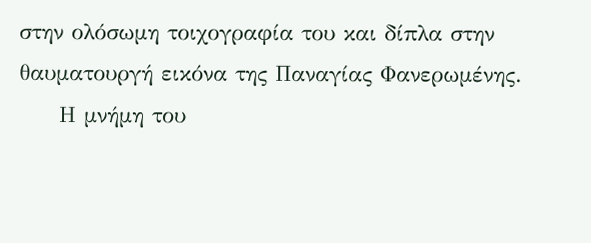στην ολόσωμη τοιχογραφία του και δίπλα στην θαυματουργή εικόνα της Παναγίας Φανερωμένης.
     Η μνήμη του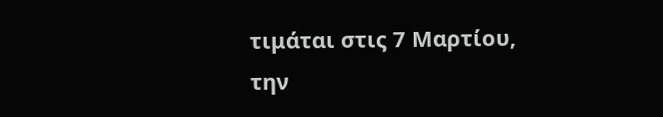τιμάται στις 7 Μαρτίου, την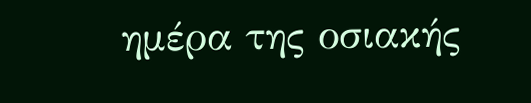ημέρα της οσιακής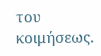του κοιμήσεως.